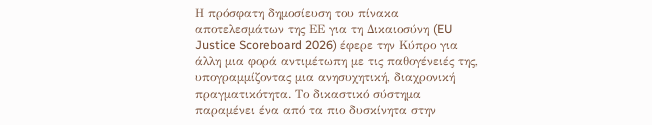Η πρόσφατη δημοσίευση του πίνακα αποτελεσμάτων της ΕΕ για τη Δικαιοσύνη (EU Justice Scoreboard 2026) έφερε την Κύπρο για άλλη μια φορά αντιμέτωπη με τις παθογένειές της, υπογραμμίζοντας μια ανησυχητική, διαχρονική πραγματικότητα. Το δικαστικό σύστημα παραμένει ένα από τα πιο δυσκίνητα στην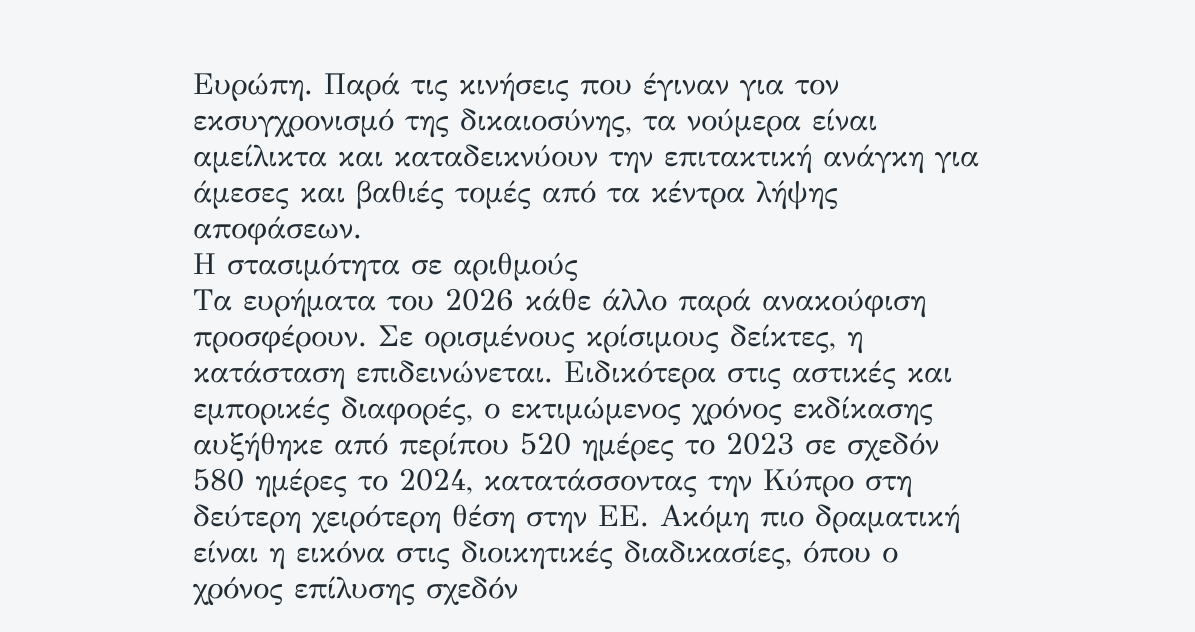Ευρώπη. Παρά τις κινήσεις που έγιναν για τον εκσυγχρονισμό της δικαιοσύνης, τα νούμερα είναι αμείλικτα και καταδεικνύουν την επιτακτική ανάγκη για άμεσες και βαθιές τομές από τα κέντρα λήψης αποφάσεων.
Η στασιμότητα σε αριθμούς
Τα ευρήματα του 2026 κάθε άλλο παρά ανακούφιση προσφέρουν. Σε ορισμένους κρίσιμους δείκτες, η κατάσταση επιδεινώνεται. Ειδικότερα στις αστικές και εμπορικές διαφορές, ο εκτιμώμενος χρόνος εκδίκασης αυξήθηκε από περίπου 520 ημέρες το 2023 σε σχεδόν 580 ημέρες το 2024, κατατάσσοντας την Κύπρο στη δεύτερη χειρότερη θέση στην ΕΕ. Ακόμη πιο δραματική είναι η εικόνα στις διοικητικές διαδικασίες, όπου ο χρόνος επίλυσης σχεδόν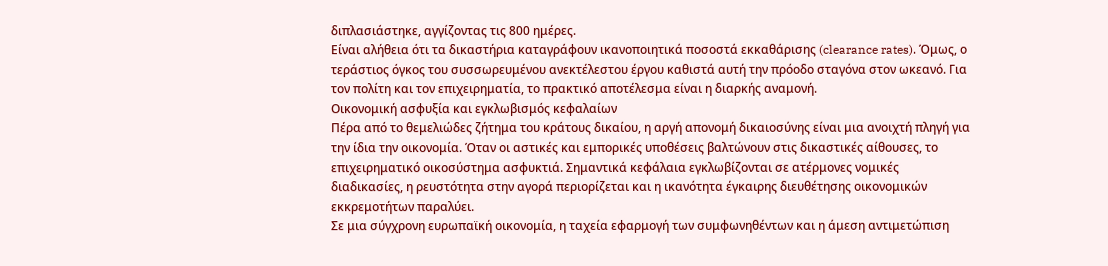διπλασιάστηκε, αγγίζοντας τις 800 ημέρες.
Είναι αλήθεια ότι τα δικαστήρια καταγράφουν ικανοποιητικά ποσοστά εκκαθάρισης (clearance rates). Όμως, ο τεράστιος όγκος του συσσωρευμένου ανεκτέλεστου έργου καθιστά αυτή την πρόοδο σταγόνα στον ωκεανό. Για τον πολίτη και τον επιχειρηματία, το πρακτικό αποτέλεσμα είναι η διαρκής αναμονή.
Οικονομική ασφυξία και εγκλωβισμός κεφαλαίων
Πέρα από το θεμελιώδες ζήτημα του κράτους δικαίου, η αργή απονομή δικαιοσύνης είναι μια ανοιχτή πληγή για την ίδια την οικονομία. Όταν οι αστικές και εμπορικές υποθέσεις βαλτώνουν στις δικαστικές αίθουσες, το επιχειρηματικό οικοσύστημα ασφυκτιά. Σημαντικά κεφάλαια εγκλωβίζονται σε ατέρμονες νομικές διαδικασίες, η ρευστότητα στην αγορά περιορίζεται και η ικανότητα έγκαιρης διευθέτησης οικονομικών εκκρεμοτήτων παραλύει.
Σε μια σύγχρονη ευρωπαϊκή οικονομία, η ταχεία εφαρμογή των συμφωνηθέντων και η άμεση αντιμετώπιση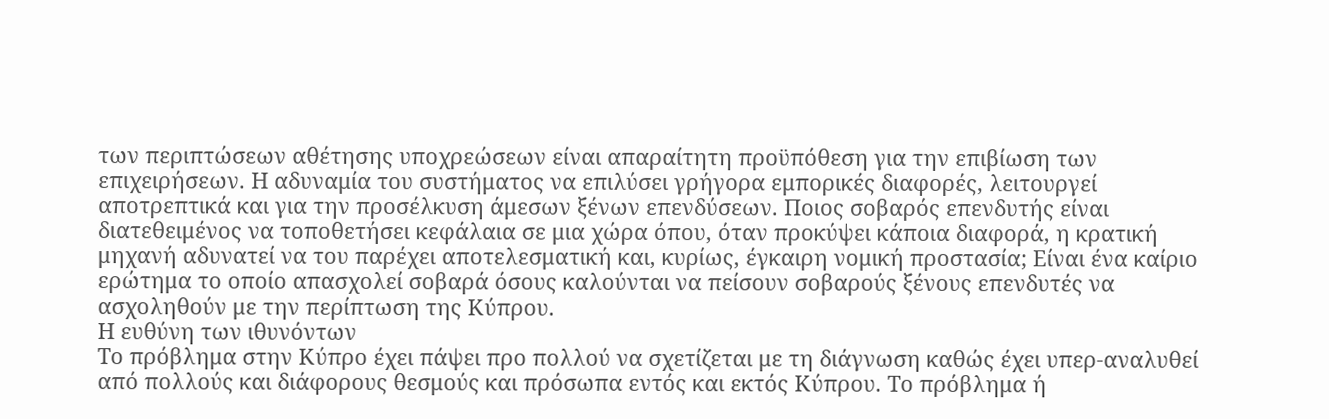των περιπτώσεων αθέτησης υποχρεώσεων είναι απαραίτητη προϋπόθεση για την επιβίωση των επιχειρήσεων. Η αδυναμία του συστήματος να επιλύσει γρήγορα εμπορικές διαφορές, λειτουργεί αποτρεπτικά και για την προσέλκυση άμεσων ξένων επενδύσεων. Ποιος σοβαρός επενδυτής είναι διατεθειμένος να τοποθετήσει κεφάλαια σε μια χώρα όπου, όταν προκύψει κάποια διαφορά, η κρατική μηχανή αδυνατεί να του παρέχει αποτελεσματική και, κυρίως, έγκαιρη νομική προστασία; Είναι ένα καίριο ερώτημα το οποίο απασχολεί σοβαρά όσους καλούνται να πείσουν σοβαρούς ξένους επενδυτές να ασχοληθούν με την περίπτωση της Κύπρου.
Η ευθύνη των ιθυνόντων
Το πρόβλημα στην Κύπρο έχει πάψει προ πολλού να σχετίζεται με τη διάγνωση καθώς έχει υπερ-αναλυθεί από πολλούς και διάφορους θεσμούς και πρόσωπα εντός και εκτός Κύπρου. Το πρόβλημα ή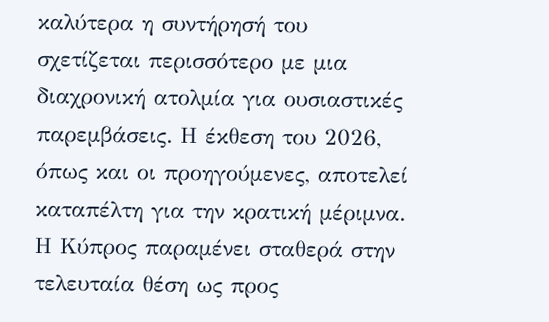καλύτερα η συντήρησή του σχετίζεται περισσότερο με μια διαχρονική ατολμία για ουσιαστικές παρεμβάσεις. Η έκθεση του 2026, όπως και οι προηγούμενες, αποτελεί καταπέλτη για την κρατική μέριμνα. Η Κύπρος παραμένει σταθερά στην τελευταία θέση ως προς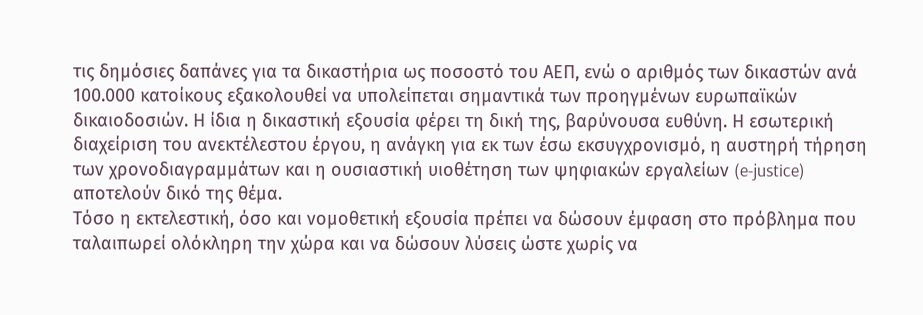τις δημόσιες δαπάνες για τα δικαστήρια ως ποσοστό του ΑΕΠ, ενώ ο αριθμός των δικαστών ανά 100.000 κατοίκους εξακολουθεί να υπολείπεται σημαντικά των προηγμένων ευρωπαϊκών δικαιοδοσιών. Η ίδια η δικαστική εξουσία φέρει τη δική της, βαρύνουσα ευθύνη. Η εσωτερική διαχείριση του ανεκτέλεστου έργου, η ανάγκη για εκ των έσω εκσυγχρονισμό, η αυστηρή τήρηση των χρονοδιαγραμμάτων και η ουσιαστική υιοθέτηση των ψηφιακών εργαλείων (e-justice) αποτελούν δικό της θέμα.
Τόσο η εκτελεστική, όσο και νομοθετική εξουσία πρέπει να δώσουν έμφαση στο πρόβλημα που ταλαιπωρεί ολόκληρη την χώρα και να δώσουν λύσεις ώστε χωρίς να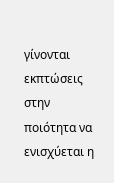γίνονται εκπτώσεις στην ποιότητα να ενισχύεται η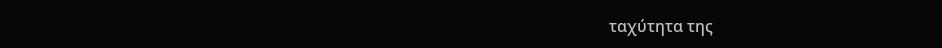ταχύτητα της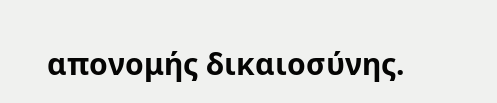απονομής δικαιοσύνης.